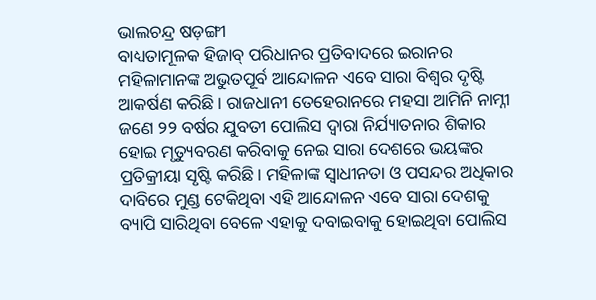ଭାଲଚନ୍ଦ୍ର ଷଡ଼ଙ୍ଗୀ
ବାଧ୍ୟତାମୂଳକ ହିଜାବ୍ ପରିଧାନର ପ୍ରତିବାଦରେ ଇରାନର ମହିଳାମାନଙ୍କ ଅଭୁତପୂର୍ବ ଆନ୍ଦୋଳନ ଏବେ ସାରା ବିଶ୍ୱର ଦୃଷ୍ଟି ଆକର୍ଷଣ କରିଛି। ରାଜଧାନୀ ତେହେରାନରେ ମହସା ଆମିନି ନାମ୍ନୀ ଜଣେ ୨୨ ବର୍ଷର ଯୁବତୀ ପୋଲିସ ଦ୍ୱାରା ନିର୍ଯ୍ୟାତନାର ଶିକାର ହୋଇ ମୃତ୍ୟୁବରଣ କରିବାକୁ ନେଇ ସାରା ଦେଶରେ ଭୟଙ୍କର ପ୍ରତିକ୍ରୀୟା ସୃଷ୍ଟି କରିଛି। ମହିଳାଙ୍କ ସ୍ୱାଧୀନତା ଓ ପସନ୍ଦର ଅଧିକାର ଦାବିରେ ମୁଣ୍ଡ ଟେକିଥିବା ଏହି ଆନ୍ଦୋଳନ ଏବେ ସାରା ଦେଶକୁ ବ୍ୟାପି ସାରିଥିବା ବେଳେ ଏହାକୁ ଦବାଇବାକୁ ହୋଇଥିବା ପୋଲିସ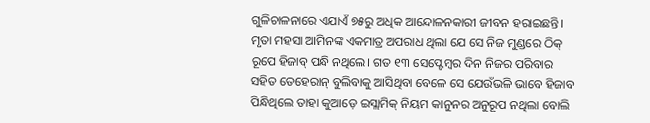ଗୁଳିଚାଳନାରେ ଏଯାଏଁ ୭୫ରୁ ଅଧିକ ଆନ୍ଦୋଳନକାରୀ ଜୀବନ ହରାଇଛନ୍ତି।
ମୃତା ମହସା ଆମିନଙ୍କ ଏକମାତ୍ର ଅପରାଧ ଥିଲା ଯେ ସେ ନିଜ ମୁଣ୍ଡରେ ଠିକ୍ ରୂପେ ହିଜାବ୍ ପନ୍ଧି ନଥିଲେ। ଗତ ୧୩ ସେପ୍ଟେମ୍ବର ଦିନ ନିଜର ପରିବାର ସହିତ ତେହେରାନ୍ ବୁଲିବାକୁ ଆସିଥିବା ବେଳେ ସେ ଯେଉଁଭଳି ଭାବେ ହିଜାବ ପିନ୍ଧିଥିଲେ ତାହା କୁଆଡ଼େ ଇସ୍ଲାମିକ୍ ନିୟମ କାନୁନର ଅନୁରୂପ ନଥିଲା ବୋଲି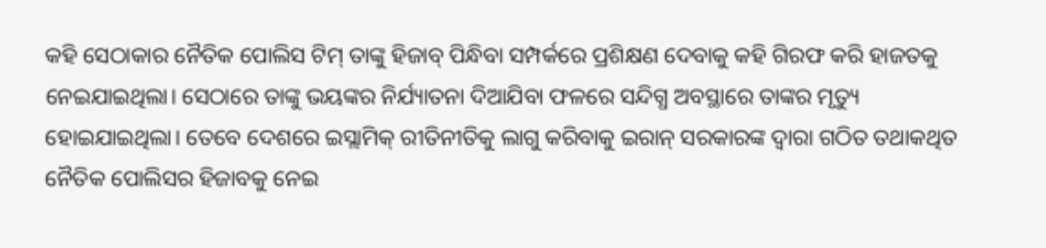କହି ସେଠାକାର ନୈତିକ ପୋଲିସ ଟିମ୍ ତାଙ୍କୁ ହିଜାବ୍ ପିନ୍ଧିବା ସମ୍ପର୍କରେ ପ୍ରଶିକ୍ଷଣ ଦେବାକୁ କହି ଗିରଫ କରି ହାଜତକୁ ନେଇଯାଇଥିଲା। ସେଠାରେ ତାଙ୍କୁ ଭୟଙ୍କର ନିର୍ଯ୍ୟାତନା ଦିଆଯିବା ଫଳରେ ସନ୍ଦିଗ୍ଧ ଅବସ୍ଥାରେ ତାଙ୍କର ମୃତ୍ୟୁ ହୋଇଯାଇଥିଲା। ତେବେ ଦେଶରେ ଇସ୍ଲାମିକ୍ ରୀତିନୀତିକୁ ଲାଗୁ କରିବାକୁ ଇରାନ୍ ସରକାରଙ୍କ ଦ୍ୱାରା ଗଠିତ ତଥାକଥିତ ନୈତିକ ପୋଲିସର ହିଜାବକୁ ନେଇ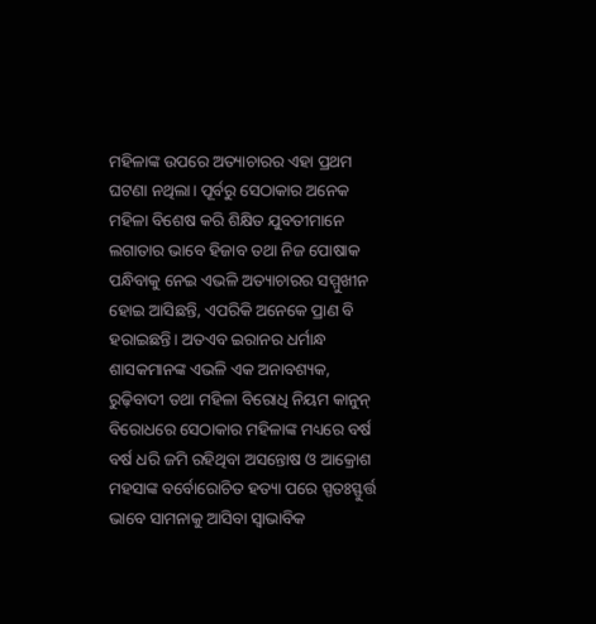ମହିଳାଙ୍କ ଉପରେ ଅତ୍ୟାଚାରର ଏହା ପ୍ରଥମ ଘଟଣା ନଥିଲା। ପୂର୍ବରୁ ସେଠାକାର ଅନେକ ମହିଳା ବିଶେଷ କରି ଶିକ୍ଷିତ ଯୁବତୀମାନେ ଲଗାତାର ଭାବେ ହିଜାବ ତଥା ନିଜ ପୋଷାକ ପନ୍ଧିବାକୁ ନେଇ ଏଭଳି ଅତ୍ୟାଚାରର ସମ୍ମୁଖୀନ ହୋଇ ଆସିଛନ୍ତି, ଏପରିକି ଅନେକେ ପ୍ରାଣ ବି ହରାଇଛନ୍ତି। ଅତଏବ ଇରାନର ଧର୍ମାନ୍ଧ ଶାସକମାନଙ୍କ ଏଭଳି ଏକ ଅନାବଶ୍ୟକ, ରୁଢ଼ିବାଦୀ ତଥା ମହିଳା ବିରୋଧି ନିୟମ କାନୁନ୍ ବିରୋଧରେ ସେଠାକାର ମହିଳାଙ୍କ ମଧ୍ୟରେ ବର୍ଷ ବର୍ଷ ଧରି ଜମି ରହିଥିବା ଅସନ୍ତୋଷ ଓ ଆକ୍ରୋଶ ମହସାଙ୍କ ବର୍ବୋରୋଚିତ ହତ୍ୟା ପରେ ସ୍ପତଃସ୍ଫୁର୍ତ୍ତ ଭାବେ ସାମନାକୁ ଆସିବା ସ୍ୱାଭାବିକ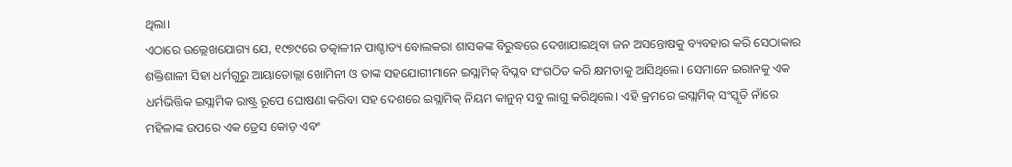ଥିଲା।
ଏଠାରେ ଉଲ୍ଲେଖଯୋଗ୍ୟ ଯେ, ୧୯୭୯ରେ ତତ୍କାଳୀନ ପାଶ୍ଚାତ୍ୟ ବୋଲକରା ଶାସକଙ୍କ ବିରୁଦ୍ଧରେ ଦେଖାଯାଇଥିବା ଜନ ଅସନ୍ତୋଷକୁ ବ୍ୟବହାର କରି ସେଠାକାର ଶକ୍ତିଶାଳୀ ସିହା ଧର୍ମଗୁରୁ ଆୟାତୋଲ୍ଲା ଖୋମିନୀ ଓ ତାଙ୍କ ସହଯୋଗୀମାନେ ଇସ୍ଲାମିକ୍ ବିପ୍ଳବ ସଂଗଠିତ କରି କ୍ଷମତାକୁ ଆସିଥିଲେ। ସେମାନେ ଇରାନକୁ ଏକ ଧର୍ମଭିତ୍ତିକ ଇସ୍ଲାମିକ ରାଷ୍ଟ୍ର ରୂପେ ଘୋଷଣା କରିବା ସହ ଦେଶରେ ଇସ୍ଲାମିକ୍ ନିୟମ କାନୁନ୍ ସବୁ ଲାଗୁ କରିଥିଲେ। ଏହି କ୍ରମରେ ଇସ୍ଲାମିକ୍ ସଂସ୍କୃତି ନାଁରେ ମହିଳାଙ୍କ ଉପରେ ଏକ ଡ୍ରେସ କୋଡ଼ ଏବଂ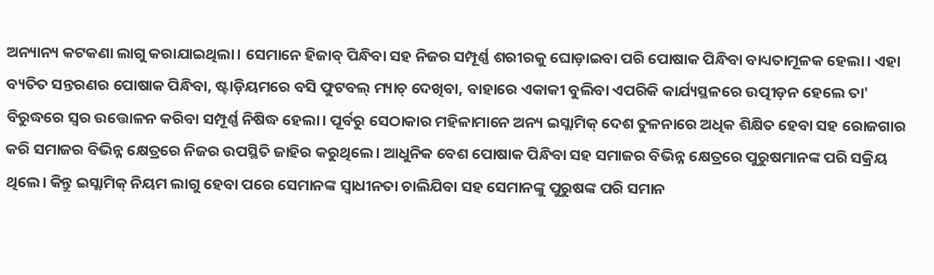ଅନ୍ୟାନ୍ୟ କଟକଣା ଲାଗୁ କରାଯାଇଥିଲା। ସେମାନେ ହିଜାବ୍ ପିନ୍ଧିବା ସହ ନିଜର ସମ୍ପୂର୍ଣ୍ଣ ଶରୀରକୁ ଘୋଡ଼ାଇବା ପରି ପୋଷାକ ପିନ୍ଧିବା ବାଧ୍ୟତାମୂଳକ ହେଲା। ଏହା ବ୍ୟତିତ ସନ୍ତରଣର ପୋଷାକ ପିନ୍ଧିବା, ଷ୍ଟାଡ଼ିୟମରେ ବସି ଫୁଟବଲ୍ ମ୍ୟାଚ୍ ଦେଖିବା, ବାହାରେ ଏକାକୀ ବୁଲିବା ଏପରିକି କାର୍ଯ୍ୟସ୍ଥଳରେ ଉତ୍ପୀଡ଼ନ ହେଲେ ତା' ବିରୁଦ୍ଧରେ ସ୍ୱର ଉତ୍ତୋଳନ କରିବା ସମ୍ପୂର୍ଣ୍ଣ ନିଷିଦ୍ଧ ହେଲା। ପୂର୍ବରୁ ସେଠାକାର ମହିଳାମାନେ ଅନ୍ୟ ଇସ୍ଲାମିକ୍ ଦେଶ ତୁଳନାରେ ଅଧିକ ଶିକ୍ଷିତ ହେବା ସହ ରୋଜଗାର କରି ସମାଜର ବିଭିନ୍ନ କ୍ଷେତ୍ରରେ ନିଜର ଉପସ୍ଥିତି ଜାହିର କରୁଥିଲେ। ଆଧୁନିକ ବେଶ ପୋଷାକ ପିନ୍ଧିବା ସହ ସମାଜର ବିଭିନ୍ନ କ୍ଷେତ୍ରରେ ପୁରୁଷମାନଙ୍କ ପରି ସକ୍ରିୟ ଥିଲେ। କିନ୍ତୁ ଇସ୍ଲାମିକ୍ ନିୟମ ଲାଗୁ ହେବା ପରେ ସେମାନଙ୍କ ସ୍ୱାଧୀନତା ଚାଲିଯିବା ସହ ସେମାନଙ୍କୁ ପୁରୁଷଙ୍କ ପରି ସମାନ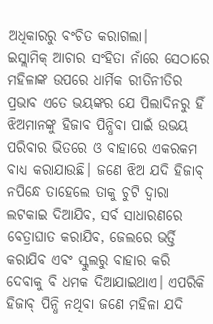ଅଧିକାରରୁ ବଂଚିତ କରାଗଲା।
ଇସ୍ଲାମିକ୍ ଆଚାର ସଂହିତା ନାଁରେ ସେଠାରେ ମହିଳାଙ୍କ ଉପରେ ଧାର୍ମିକ ରୀତିନୀତିର ପ୍ରଭାବ ଏତେ ଭୟଙ୍କର ଯେ ପିଲାଦିନରୁ ହିଁ ଝିଅମାନଙ୍କୁ ହିଜାବ ପିନ୍ଧିବା ପାଇଁ ଉଭୟ ପରିବାର ଭିତରେ ଓ ବାହାରେ ଏକରକମ ବାଧ୍ୟ କରାଯାଉଛି। ଜଣେ ଝିଅ ଯଦି ହିଜାବ୍ ନପିନ୍ଧେ ତାହେଲେ ତାକୁ ଚୁଟି ଦ୍ୱାରା ଲଟକାଇ ଦିଆଯିବ, ସର୍ବ ସାଧାରଣରେ ବେତ୍ରାଘାତ କରାଯିବ, ଜେଲରେ ଭର୍ତ୍ତି କରାଯିବ ଏବଂ ସ୍କୁଲରୁ ବାହାର କରି ଦେବାକୁ ବି ଧମକ ଦିଆଯାଇଥାଏ। ଏପରିକି ହିଜାବ୍ ପିନ୍ଧି ନଥିବା ଜଣେ ମହିଳା ଯଦି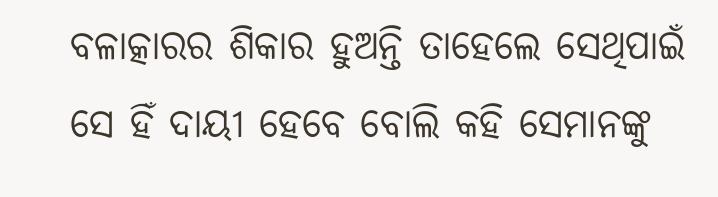ବଳାତ୍କାରର ଶିକାର ହୁଅନ୍ତି ତାହେଲେ ସେଥିପାଇଁ ସେ ହିଁ ଦାୟୀ ହେବେ ବୋଲି କହି ସେମାନଙ୍କୁ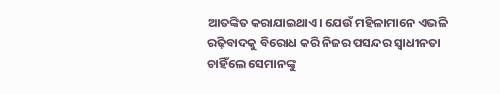ଆତଙ୍କିତ କରାଯାଇଥାଏ। ଯେଉଁ ମହିଳାମାନେ ଏଭଳି ରଢ଼ିବାଦକୁ ବିରୋଧ କରି ନିଜର ପସନ୍ଦର ସ୍ୱାଧୀନତା ଚାହିଁଲେ ସେମାନଙ୍କୁ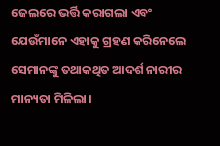ଜେଲରେ ଭର୍ତ୍ତି କରାଗଲା ଏବଂ ଯେଉଁମାନେ ଏହାକୁ ଗ୍ରହଣ କରିନେଲେ ସେମାନଙ୍କୁ ତଥାକଥିତ ଆଦର୍ଶ ନାରୀର ମାନ୍ୟତା ମିଳିଲା।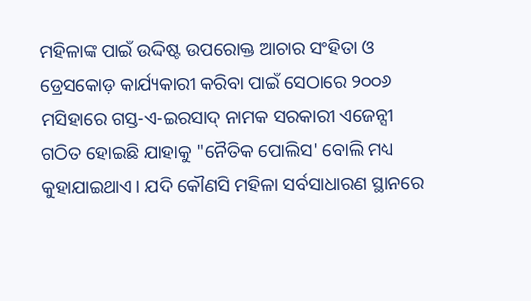ମହିଳାଙ୍କ ପାଇଁ ଉଦ୍ଦିଷ୍ଟ ଉପରୋକ୍ତ ଆଚାର ସଂହିତା ଓ ଡ୍ରେସକୋଡ଼ କାର୍ଯ୍ୟକାରୀ କରିବା ପାଇଁ ସେଠାରେ ୨୦୦୬ ମସିହାରେ ଗସ୍ତ-ଏ-ଇରସାଦ୍ ନାମକ ସରକାରୀ ଏଜେନ୍ସୀ ଗଠିତ ହୋଇଛି ଯାହାକୁ "ନୈତିକ ପୋଲିସ' ବୋଲି ମଧ୍ୟ କୁହାଯାଇଥାଏ। ଯଦି କୌଣସି ମହିଳା ସର୍ବସାଧାରଣ ସ୍ଥାନରେ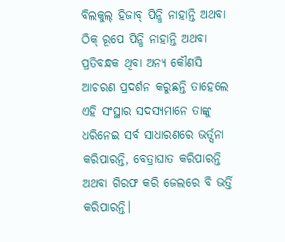ବିଲକୁଲ୍ ହିଜାବ୍ ପିନ୍ଧି ନାହାନ୍ତି ଅଥବା ଠିକ୍ ରୂପେ ପିନ୍ଧି ନାହାନ୍ତି ଅଥବା ପ୍ରତିବନ୍ଧକ ଥିବା ଅନ୍ୟ କୌଣସି ଆଚରଣ ପ୍ରଦର୍ଶନ କରୁଛନ୍ତି ତାହେଲେ ଏହି ସଂସ୍ଥାର ସଦସ୍ୟମାନେ ତାଙ୍କୁ ଧରିନେଇ ସର୍ବ ସାଧାରଣରେ ଭର୍ତ୍ସନା କରିପାରନ୍ତି, ବେତ୍ରାଘାତ କରିପାରନ୍ତି ଅଥବା ଗିରଫ କରି ଜେଲରେ ବି ଭର୍ତ୍ତି କରିପାରନ୍ତି।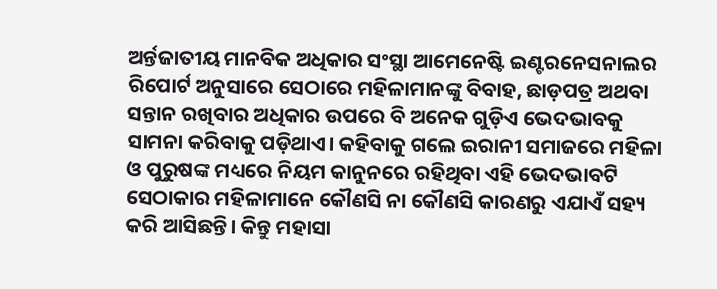ଅର୍ନ୍ତଜାତୀୟ ମାନବିକ ଅଧିକାର ସଂସ୍ଥା ଆମେନେଷ୍ଟି ଇଣ୍ଟରନେସନାଲର ରିପୋର୍ଟ ଅନୁସାରେ ସେଠାରେ ମହିଳାମାନଙ୍କୁ ବିବାହ, ଛାଡ଼ପତ୍ର ଅଥବା ସନ୍ତାନ ରଖିବାର ଅଧିକାର ଉପରେ ବି ଅନେକ ଗୁଡ଼ିଏ ଭେଦଭାବକୁ ସାମନା କରିବାକୁ ପଡ଼ିଥାଏ। କହିବାକୁ ଗଲେ ଇରାନୀ ସମାଜରେ ମହିଳା ଓ ପୁରୁଷଙ୍କ ମଧ୍ୟରେ ନିୟମ କାନୁନରେ ରହିଥିବା ଏହି ଭେଦଭାବଟି ସେଠାକାର ମହିଳାମାନେ କୌଣସି ନା କୌଣସି କାରଣରୁ ଏଯାଏଁ ସହ୍ୟ କରି ଆସିଛନ୍ତି। କିନ୍ତୁ ମହାସା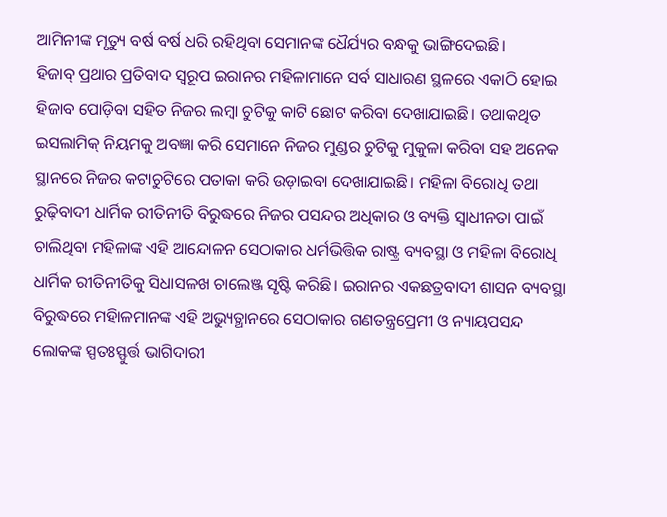ଆମିନୀଙ୍କ ମୃତ୍ୟୁ ବର୍ଷ ବର୍ଷ ଧରି ରହିଥିବା ସେମାନଙ୍କ ଧୈର୍ଯ୍ୟର ବନ୍ଧକୁ ଭାଙ୍ଗିଦେଇଛି।
ହିଜାବ୍ ପ୍ରଥାର ପ୍ରତିବାଦ ସ୍ୱରୂପ ଇରାନର ମହିଳାମାନେ ସର୍ବ ସାଧାରଣ ସ୍ଥଳରେ ଏକାଠି ହୋଇ ହିଜାବ ପୋଡ଼ିବା ସହିତ ନିଜର ଲମ୍ବା ଚୁଟିକୁ କାଟି ଛୋଟ କରିବା ଦେଖାଯାଇଛି। ତଥାକଥିତ ଇସଲାମିକ୍ ନିୟମକୁ ଅବଜ୍ଞା କରି ସେମାନେ ନିଜର ମୁଣ୍ଡର ଚୁଟିକୁ ମୁକୁଳା କରିବା ସହ ଅନେକ ସ୍ଥାନରେ ନିଜର କଟାଚୁଟିରେ ପତାକା କରି ଉଡ଼ାଇବା ଦେଖାଯାଇଛି। ମହିଳା ବିରୋଧି ତଥା ରୁଢ଼ିବାଦୀ ଧାର୍ମିକ ରୀତିନୀତି ବିରୁଦ୍ଧରେ ନିଜର ପସନ୍ଦର ଅଧିକାର ଓ ବ୍ୟକ୍ତି ସ୍ୱାଧୀନତା ପାଇଁ ଚାଲିଥିବା ମହିଳାଙ୍କ ଏହି ଆନ୍ଦୋଳନ ସେଠାକାର ଧର୍ମଭିତ୍ତିକ ରାଷ୍ଟ୍ର ବ୍ୟବସ୍ଥା ଓ ମହିଳା ବିରୋଧି ଧାର୍ମିକ ରୀତିନୀତିକୁ ସିଧାସଳଖ ଚାଲେଞ୍ଜ ସୃଷ୍ଟି କରିଛି। ଇରାନର ଏକଛତ୍ରବାଦୀ ଶାସନ ବ୍ୟବସ୍ଥା ବିରୁଦ୍ଧରେ ମହିାଳମାନଙ୍କ ଏହି ଅଭ୍ୟୁତ୍ଥାନରେ ସେଠାକାର ଗଣତନ୍ତ୍ରପ୍ରେମୀ ଓ ନ୍ୟାୟପସନ୍ଦ ଲୋକଙ୍କ ସ୍ପତଃସ୍ଫୁର୍ତ୍ତ ଭାଗିଦାରୀ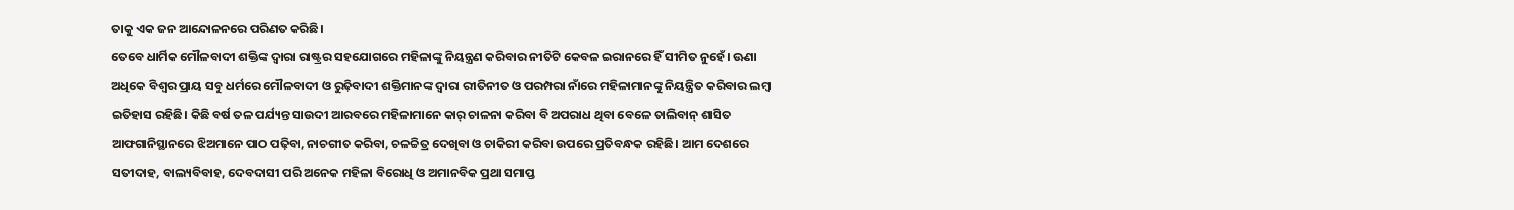ତାକୁ ଏକ ଜନ ଆନ୍ଦୋଳନରେ ପରିଣତ କରିଛି।
ତେବେ ଧାର୍ମିକ ମୌଳବାଦୀ ଶକ୍ତିଙ୍କ ଦ୍ୱାରା ରାଷ୍ଟ୍ରର ସହଯୋଗରେ ମହିଳାଙ୍କୁ ନିୟନ୍ତ୍ରଣ କରିବାର ନୀତିଟି କେବଳ ଇରାନରେ ହିଁ ସୀମିତ ନୁହେଁ। ଊଣା ଅଧିକେ ବିଶ୍ୱର ପ୍ରାୟ ସବୁ ଧର୍ମରେ ମୌଳବାଦୀ ଓ ରୁଢ଼ିବାଦୀ ଶକ୍ତିମାନଙ୍କ ଦ୍ୱାରା ରୀତିନୀତ ଓ ପରମ୍ପରା ନାଁରେ ମହିଳାମାନଙ୍କୁ ନିୟନ୍ତ୍ରିତ କରିବାର ଲମ୍ବା ଇତିହାସ ରହିଛି। କିଛି ବର୍ଷ ତଳ ପର୍ଯ୍ୟନ୍ତ ସାଉଦୀ ଆରବରେ ମହିଳାମାନେ କାର୍ ଚାଳନା କରିବା ବି ଅପରାଧ ଥିବା ବେଳେ ତାଲିବାନ୍ ଶାସିତ ଆଫଗାନିସ୍ଥାନରେ ଝିଅମାନେ ପାଠ ପଢ଼ିବା, ନାଚଗୀତ କରିବା, ଚଳଚ୍ଚିତ୍ର ଦେଖିବା ଓ ଚାକିରୀ କରିବା ଉପରେ ପ୍ରତିବନ୍ଧକ ରହିଛି। ଆମ ଦେଶରେ ସତୀଦାହ, ବାଲ୍ୟବିବାହ, ଦେବଦାସୀ ପରି ଅନେକ ମହିଳା ବିରୋଧି ଓ ଅମାନବିକ ପ୍ରଥା ସମାପ୍ତ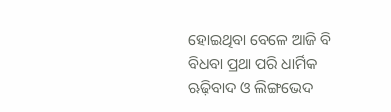ହୋଇଥିବା ବେଳେ ଆଜି ବି ବିଧବା ପ୍ରଥା ପରି ଧାର୍ମିକ ଋଢ଼ିବାଦ ଓ ଲିଙ୍ଗଭେଦ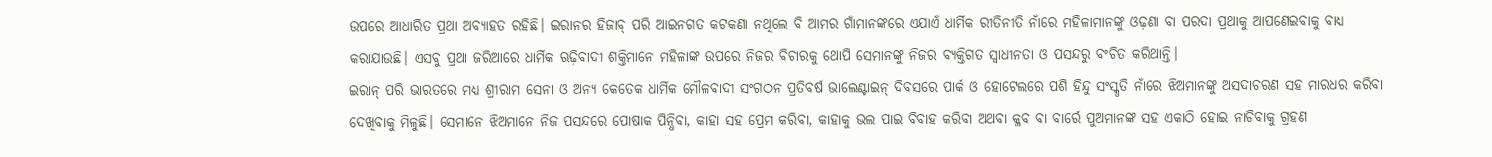ଉପରେ ଆଧାରିତ ପ୍ରଥା ଅବ୍ୟାହତ ରହିଛି। ଇରାନର ହିଜାବ୍ ପରି ଆଇନଗତ କଟକଣା ନଥିଲେ ବି ଆମର ଗାଁମାନଙ୍କରେ ଏଯାଏଁ ଧାର୍ମିକ ରୀତିନୀତି ନାଁରେ ମହିଳାମାନଙ୍କୁ ଓଢ଼ଣା ବା ପରଦା ପ୍ରଥାକୁ ଆପଣେଇବାକୁ ବାଧ୍ୟ କରାଯାଉଛି। ଏସବୁ ପ୍ରଥା ଜରିଆରେ ଧାର୍ମିକ ଋଢ଼ିବାଦୀ ଶକ୍ତିମାନେ ମହିଳାଙ୍କ ଉପରେ ନିଜର ବିଚାରକୁ ଥୋପି ସେମାନଙ୍କୁ ନିଜର ବ୍ୟକ୍ତିଗତ ସ୍ୱାଧୀନତା ଓ ପସନ୍ଦରୁ ବଂଚିତ କରିଥାନ୍ତି।
ଇରାନ୍ ପରି ଭାରତରେ ମଧ୍ୟ ଶ୍ରୀରାମ ସେନା ଓ ଅନ୍ୟ କେତେକ ଧାର୍ମିକ ମୌଳବାଦୀ ସଂଗଠନ ପ୍ରତିବର୍ଷ ଭାଲେଣ୍ଟାଇନ୍ ଦିବସରେ ପାର୍କ ଓ ହୋଟେଲରେ ପଶି ହିନ୍ଦୁ ସଂସ୍କୃତି ନାଁରେ ଝିଅମାନଙ୍କୁ ଅସଦାଚରଣ ସହ ମାରଧର କରିବା ଦେଖିବାକୁ ମିଳୁଛି। ସେମାନେ ଝିଅମାନେ ନିଜ ପସନ୍ଦରେ ପୋଷାକ ପିନ୍ଧିବା, କାହା ସହ ପ୍ରେମ କରିବା, କାହାକୁ ଭଲ ପାଇ ବିବାହ କରିବା ଅଥବା କ୍ଳବ ବା ବାର୍ରେ ପୁଅମାନଙ୍କ ସହ ଏକାଠି ହୋଇ ନାଚିବାକୁ ଗ୍ରହଣ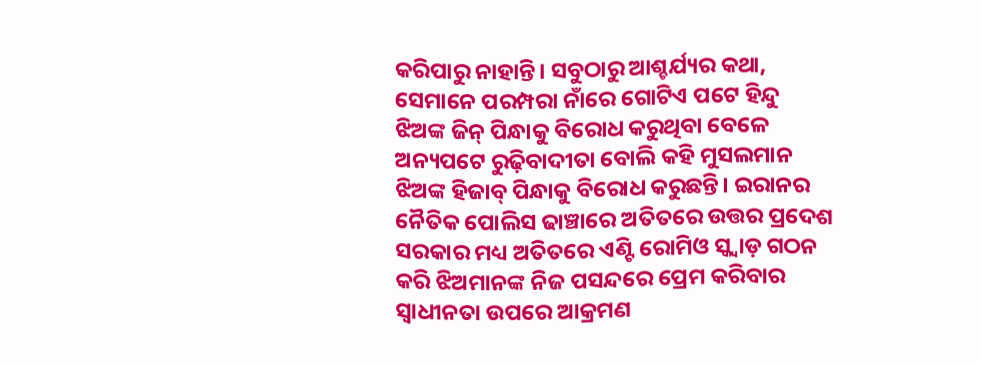କରିପାରୁ ନାହାନ୍ତି। ସବୁଠାରୁ ଆଶ୍ଚର୍ଯ୍ୟର କଥା, ସେମାନେ ପରମ୍ପରା ନାଁରେ ଗୋଟିଏ ପଟେ ହିନ୍ଦୁ ଝିଅଙ୍କ ଜିନ୍ ପିନ୍ଧାକୁ ବିରୋଧ କରୁଥିବା ବେଳେ ଅନ୍ୟପଟେ ରୁଢ଼ିବାଦୀତା ବୋଲି କହି ମୁସଲମାନ ଝିଅଙ୍କ ହିଜାବ୍ ପିନ୍ଧାକୁ ବିରୋଧ କରୁଛନ୍ତି। ଇରାନର ନୈତିକ ପୋଲିସ ଢାଞ୍ଚାରେ ଅତିତରେ ଉତ୍ତର ପ୍ରଦେଶ ସରକାର ମଧ୍ୟ ଅତିତରେ ଏଣ୍ଟି ରୋମିଓ ସ୍କ୍ୱାଡ଼ ଗଠନ କରି ଝିଅମାନଙ୍କ ନିଜ ପସନ୍ଦରେ ପ୍ରେମ କରିବାର ସ୍ୱାଧୀନତା ଉପରେ ଆକ୍ରମଣ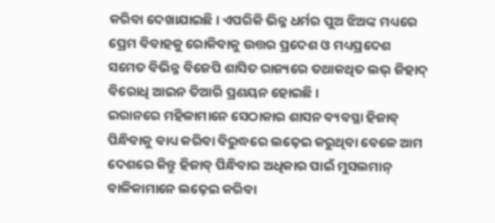କରିବା ଦେଖାଯାଇଛି। ଏପରିକି ଭିନ୍ନ ଧର୍ମର ପୁଅ ଝିଅଙ୍କ ମଧ୍ୟରେ ପ୍ରେମ ବିବାହକୁ ରୋକିବାକୁ ଉତ୍ତର ପ୍ରଦେଶ ଓ ମଧ୍ୟପ୍ରଦେଶ ସମେତ ବିଭିନ୍ନ ବିଜେପି ଶାସିତ ରାଜ୍ୟରେ ତଥାକଥିତ ଲଭ୍ ଜିହାଦ୍ ବିରୋଧି ଆଇନ ତିଆରି ପ୍ରଣୟନ ହୋଇଛି।
ଇରାନରେ ମହିଳାମାନେ ସେଠାକାର ଶାସନ ବ୍ୟବସ୍ଥା ହିଜାବ୍ ପିନ୍ଧିବାକୁ ବାଧ୍ୟ କରିବା ବିରୁଦ୍ଧରେ ଲଢ଼େଇ କରୁଥିବା ବେଳେ ଆମ ଦେଶରେ କିନ୍ତୁ ହିଜାବ୍ ପିନ୍ଧିବାର ଅଧିକାର ପାଇଁ ମୁସଲମାନ୍ ବାଳିକାମାନେ ଲଢ଼େଇ କରିବା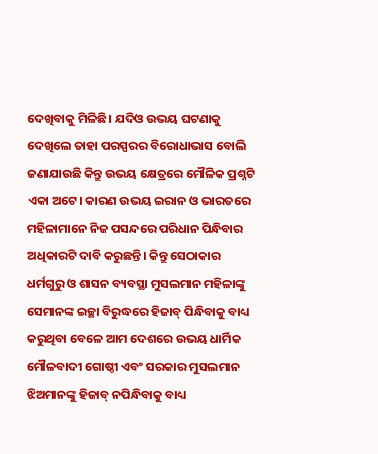ଦେଖିବାକୁ ମିଳିଛି। ଯଦିଓ ଉଭୟ ଘଟଣାକୁ ଦେଖିଲେ ତାହା ପରସ୍ପରର ବିରୋଧାଭାସ ବୋଲି ଜଣାଯାଉଛି କିନ୍ତୁ ଉଭୟ କ୍ଷେତ୍ରରେ ମୌଳିକ ପ୍ରଶ୍ନଟି ଏକା ଅଟେ। କାରଣ ଉଭୟ ଇରାନ ଓ ଭାରତରେ ମହିଳାମାନେ ନିଜ ପସନ୍ଦରେ ପରିଧାନ ପିନ୍ଧିବାର ଅଧିକାରଟି ଦାବି କରୁଛନ୍ତି। କିନ୍ତୁ ସେଠାକାର ଧର୍ମଗୁରୁ ଓ ଶାସନ ବ୍ୟବସ୍ଥା ମୁସଲମାନ ମହିଳାଙ୍କୁ ସେମାନଙ୍କ ଇଚ୍ଛା ବିରୁଦ୍ଧରେ ହିଜାବ୍ ପିନ୍ଧିବାକୁ ବାଧ୍ୟ କରୁଥିବା ବେଳେ ଆମ ଦେଶରେ ଉଭୟ ଧାର୍ମିକ ମୌଳବାଦୀ ଗୋଷ୍ଠୀ ଏବଂ ସରକାର ମୁସଲମାନ ଝିଅମାନଙ୍କୁ ହିଜାବ୍ ନପିନ୍ଧିବାକୁ ବାଧ୍ୟ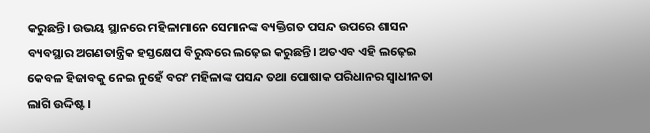କରୁଛନ୍ତି। ଉଭୟ ସ୍ଥାନରେ ମହିଳାମାନେ ସେମାନଙ୍କ ବ୍ୟକ୍ତିଗତ ପସନ୍ଦ ଉପରେ ଶାସନ ବ୍ୟବସ୍ଥାର ଅଗଣତାନ୍ତ୍ରିକ ହସ୍ତକ୍ଷେପ ବିରୁଦ୍ଧରେ ଲଢ଼େଇ କରୁଛନ୍ତି। ଅତଏବ ଏହି ଲଢ଼େଇ କେବଳ ହିଜାବକୁ ନେଇ ନୁହେଁ ବରଂ ମହିଳାଙ୍କ ପସନ୍ଦ ତଥା ପୋଷାକ ପରିଧାନର ସ୍ୱାଧୀନତା ଲାଗି ଉଦ୍ଦିଷ୍ଟ।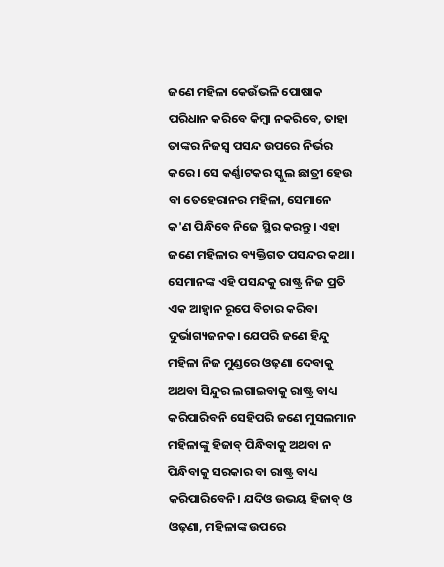ଜଣେ ମହିଳା କେଉଁଭଳି ପୋଷାକ ପରିଧାନ କରିବେ କିମ୍ବା ନକରିବେ, ତାହା ତାଙ୍କର ନିଜସ୍ୱ ପସନ୍ଦ ଉପରେ ନିର୍ଭର କରେ। ସେ କର୍ଣ୍ଣାଟକର ସ୍କୁଲ ଛାତ୍ରୀ ହେଉ ବା ତେହେରାନର ମହିଳା, ସେମାନେ କ'ଣ ପିନ୍ଧିବେ ନିଜେ ସ୍ଥିର କରନ୍ତୁ। ଏହା ଜଣେ ମହିଳାର ବ୍ୟକ୍ତିଗତ ପସନ୍ଦର କଥା। ସେମାନଙ୍କ ଏହି ପସନ୍ଦକୁ ରାଷ୍ଟ୍ର ନିଜ ପ୍ରତି ଏକ ଆହ୍ୱାନ ରୂପେ ବିଚାର କରିବା ଦୁର୍ଭାଗ୍ୟଜନକ। ଯେପରି ଜଣେ ହିନ୍ଦୁ ମହିଳା ନିଜ ମୁଣ୍ଡରେ ଓଢ଼ଣା ଦେବାକୁ ଅଥବା ସିନ୍ଦୁର ଲଗାଇବାକୁ ରାଷ୍ଟ୍ର ବାଧ୍ୟ କରିପାରିବନି ସେହିପରି ଜଣେ ମୁସଲମାନ ମହିଳାଙ୍କୁ ହିଜାବ୍ ପିନ୍ଧିବାକୁ ଅଥବା ନ ପିନ୍ଧିବାକୁ ସରକାର ବା ରାଷ୍ଟ୍ର ବାଧ୍ୟ କରିପାରିବେନି। ଯଦିଓ ଉଭୟ ହିଜାବ୍ ଓ ଓଢ଼ଣା, ମହିଳାଙ୍କ ଉପରେ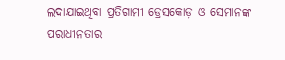ଲଦାଯାଇଥିବା ପ୍ରତିଗାମୀ ଡ୍ରେସକୋଡ଼ ଓ ସେମାନଙ୍କ ପରାଧୀନତାର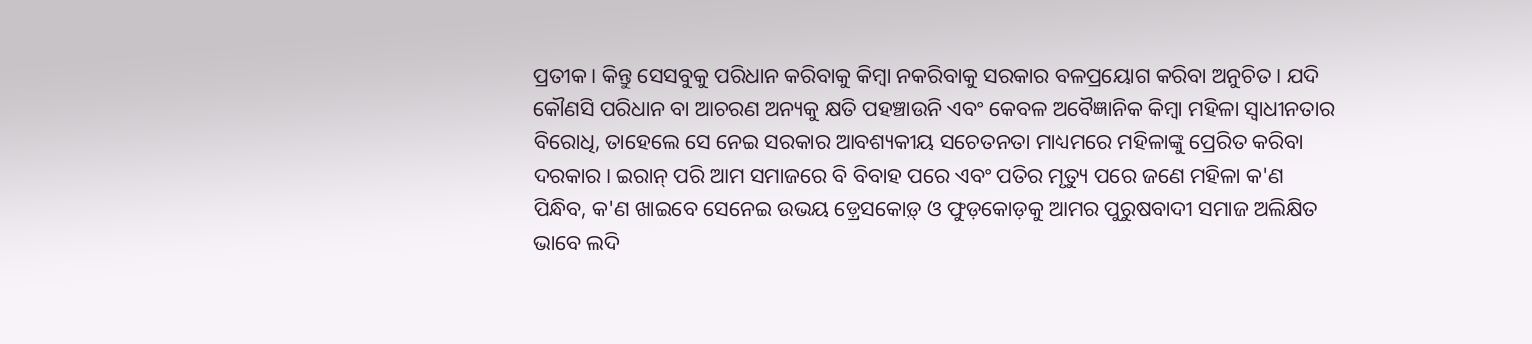ପ୍ରତୀକ। କିନ୍ତୁ ସେସବୁକୁ ପରିଧାନ କରିବାକୁ କିମ୍ବା ନକରିବାକୁ ସରକାର ବଳପ୍ରୟୋଗ କରିବା ଅନୁଚିତ। ଯଦି କୌଣସି ପରିଧାନ ବା ଆଚରଣ ଅନ୍ୟକୁ କ୍ଷତି ପହଞ୍ଚାଉନି ଏବଂ କେବଳ ଅବୈଜ୍ଞାନିକ କିମ୍ବା ମହିଳା ସ୍ୱାଧୀନତାର ବିରୋଧି, ତାହେଲେ ସେ ନେଇ ସରକାର ଆବଶ୍ୟକୀୟ ସଚେତନତା ମାଧ୍ୟମରେ ମହିଳାଙ୍କୁ ପ୍ରେରିତ କରିବା ଦରକାର। ଇରାନ୍ ପରି ଆମ ସମାଜରେ ବି ବିବାହ ପରେ ଏବଂ ପତିର ମୃତ୍ୟୁ ପରେ ଜଣେ ମହିଳା କ'ଣ ପିନ୍ଧିବ, କ'ଣ ଖାଇବେ ସେନେଇ ଉଭୟ ଡ଼୍ରେସକୋଡ଼୍ ଓ ଫୁଡ଼କୋଡ଼କୁ ଆମର ପୁରୁଷବାଦୀ ସମାଜ ଅଲିକ୍ଷିତ ଭାବେ ଲଦି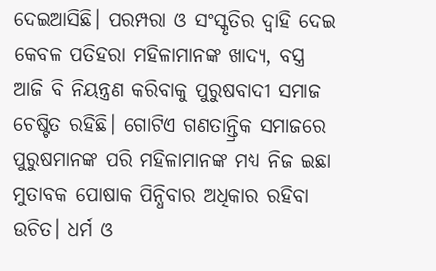ଦେଇଆସିଛି। ପରମ୍ପରା ଓ ସଂସ୍କୃତିର ଦ୍ୱାହି ଦେଇ କେବଳ ପତିହରା ମହିଳାମାନଙ୍କ ଖାଦ୍ୟ, ବସ୍ତ୍ର ଆଜି ବି ନିୟନ୍ତ୍ରଣ କରିବାକୁ ପୁରୁଷବାଦୀ ସମାଜ ଚେଷ୍ଟିତ ରହିଛି। ଗୋଟିଏ ଗଣତାନ୍ତ୍ରିକ ସମାଜରେ ପୁରୁଷମାନଙ୍କ ପରି ମହିଳାମାନଙ୍କ ମଧ୍ୟ ନିଜ ଇଛା ମୁତାବକ ପୋଷାକ ପିନ୍ଧିବାର ଅଧିକାର ରହିବା ଉଚିତ। ଧର୍ମ ଓ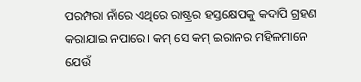ପରମ୍ପରା ନାଁରେ ଏଥିରେ ରାଷ୍ଟ୍ରର ହସ୍ତକ୍ଷେପକୁ କଦାପି ଗ୍ରହଣ କରାଯାଇ ନପାରେ। କମ୍ ସେ କମ୍ ଇରାନର ମହିଳମାନେ ଯେଉଁ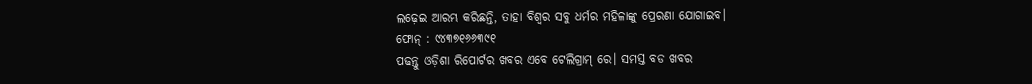ଲଢ଼େଇ ଆରମ୍ଭ କରିଛନ୍ତି, ତାହା ବିଶ୍ୱର ସବୁ ଧର୍ମର ମହିଳାଙ୍କୁ ପ୍ରେରଣା ଯୋଗାଇବ।
ଫୋନ୍ : ୯୪୩୭୧୬୬୩୯୧
ପଢନ୍ତୁ ଓଡ଼ିଶା ରିପୋର୍ଟର ଖବର ଏବେ ଟେଲିଗ୍ରାମ୍ ରେ। ସମସ୍ତ ବଡ ଖବର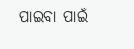ପାଇବା ପାଇଁ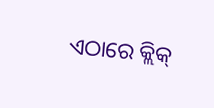ଏଠାରେ କ୍ଲିକ୍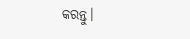କରନ୍ତୁ।